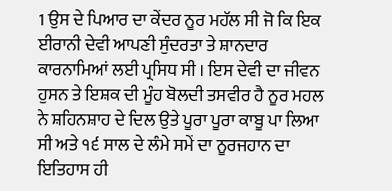1 ਉਸ ਦੇ ਪਿਆਰ ਦਾ ਕੇਂਦਰ ਨੂਰ ਮਹੱਲ ਸੀ ਜੋ ਕਿ ਇਕ ਈਰਾਨੀ ਦੇਵੀ ਆਪਣੀ ਸੁੰਦਰਤਾ ਤੇ ਸ਼ਾਨਦਾਰ ਕਾਰਨਾਮਿਆਂ ਲਈ ਪ੍ਰਸਿਧ ਸੀ । ਇਸ ਦੇਵੀ ਦਾ ਜੀਵਨ ਹੁਸਨ ਤੇ ਇਸ਼ਕ ਦੀ ਮੂੰਹ ਬੋਲਦੀ ਤਸਵੀਰ ਹੈ ਨੂਰ ਮਹਲ ਨੇ ਸ਼ਹਿਨਸ਼ਾਹ ਦੇ ਦਿਲ ਉਤੇ ਪੂਰਾ ਪੂਰਾ ਕਾਬੂ ਪਾ ਲਿਆ ਸੀ ਅਤੇ ੧੬ ਸਾਲ ਦੇ ਲੰਮੇ ਸਮੇਂ ਦਾ ਨੂਰਜਹਾਨ ਦਾ ਇਤਿਹਾਸ ਹੀ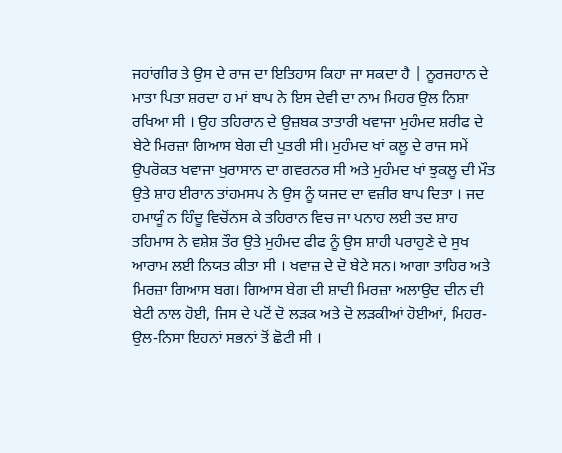ਜਹਾਂਗੀਰ ਤੇ ਉਸ ਦੇ ਰਾਜ ਦਾ ਇਤਿਹਾਸ ਕਿਹਾ ਜਾ ਸਕਦਾ ਹੈ | ਨੂਰਜਹਾਨ ਦੇ ਮਾਤਾ ਪਿਤਾ ਸ਼ਰਦਾ ਹ ਮਾਂ ਬਾਪ ਨੇ ਇਸ ਦੇਵੀ ਦਾ ਨਾਮ ਮਿਹਰ ਉਲ ਨਿਸ਼ਾ ਰਖਿਆ ਸੀ । ਉਹ ਤਹਿਰਾਨ ਦੇ ਉਜ਼ਬਕ ਤਾਤਾਰੀ ਖਵਾਜਾ ਮੁਹੰਮਦ ਸ਼ਰੀਫ ਦੇ ਬੇਟੇ ਮਿਰਜ਼ਾ ਗਿਆਸ ਬੇਗ ਦੀ ਪੁਤਰੀ ਸੀ। ਮੁਹੰਮਦ ਖਾਂ ਕਲੂ ਦੇ ਰਾਜ ਸਮੇਂ ਉਪਰੋਕਤ ਖਵਾਜਾ ਖੁਰਾਸਾਨ ਦਾ ਗਵਰਨਰ ਸੀ ਅਤੇ ਮੁਹੰਮਦ ਖਾਂ ਝੁਕਲੂ ਦੀ ਮੌਤ ਉਤੇ ਸ਼ਾਹ ਈਰਾਨ ਤਾਂਹਮਸਪ ਨੇ ਉਸ ਨੂੰ ਯਜਦ ਦਾ ਵਜ਼ੀਰ ਬਾਪ ਦਿਤਾ । ਜਦ ਹਮਾਯੂੰ ਨ ਹਿੰਦੂ ਵਿਚੋਂਨਸ ਕੇ ਤਹਿਰਾਨ ਵਿਚ ਜਾ ਪਨਾਹ ਲਈ ਤਦ ਸ਼ਾਹ ਤਹਿਮਾਸ ਨੇ ਵਸ਼ੇਸ਼ ਤੌਰ ਉਤੇ ਮੁਹੰਮਦ ਫੀਫ ਨੂੰ ਉਸ ਸ਼ਾਹੀ ਪਰਾਹੁਣੇ ਦੇ ਸੁਖ ਆਰਾਮ ਲਈ ਨਿਯਤ ਕੀਤਾ ਸੀ । ਖਵਾਜ਼ ਦੇ ਦੋ ਬੇਟੇ ਸਨ। ਆਗਾ ਤਾਹਿਰ ਅਤੇ ਮਿਰਜ਼ਾ ਗਿਆਸ ਬਗ। ਗਿਆਸ ਬੇਗ ਦੀ ਸ਼ਾਦੀ ਮਿਰਜ਼ਾ ਅਲਾਉਦ ਦੀਨ ਦੀ ਬੇਟੀ ਨਾਲ ਹੋਈ, ਜਿਸ ਦੇ ਪਟੋਂ ਦੋ ਲੜਕ ਅਤੇ ਦੋ ਲੜਕੀਆਂ ਹੋਈਆਂ, ਮਿਹਰ-ਉਲ-ਨਿਸਾ ਇਹਨਾਂ ਸਭਨਾਂ ਤੋਂ ਛੋਟੀ ਸੀ ।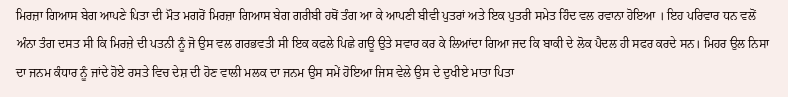ਮਿਰਜ਼ਾ ਗਿਆਸ ਬੇਗ ਆਪਣੇ ਪਿਤਾ ਦੀ ਮੌਤ ਮਗਰੋਂ ਮਿਰਜ਼ਾ ਗਿਆਸ ਬੇਗ ਗਰੀਬੀ ਹਥੋਂ ਤੰਗ ਆ ਕੇ ਆਪਣੀ ਬੀਵੀ ਪੁਤਰਾਂ ਅਤੇ ਇਕ ਪੁਤਰੀ ਸਮੇਤ ਹਿੰਦ ਵਲ ਰਵਾਨਾ ਹੋਇਆ । ਇਹ ਪਰਿਵਾਰ ਧਨ ਵਲੋਂ ਅੰਨਾ ਤੰਗ ਦਸਤ ਸੀ ਕਿ ਮਿਰਜ਼ੇ ਦੀ ਪਤਨੀ ਨੂੰ ਜੋ ਉਸ ਵਲ ਗਰਭਵਤੀ ਸੀ ਇਕ ਕਫਲੇ ਪਿਛੇ ਗਊ ਉਤੇ ਸਵਾਰ ਕਰ ਕੇ ਲਿਆਂਦਾ ਗਿਆ ਜਦ ਕਿ ਬਾਕੀ ਦੇ ਲੋਕ ਪੈਦਲ ਹੀ ਸਫਰ ਕਰਦੇ ਸਨ। ਮਿਹਰ ਉਲ ਨਿਸਾ ਦਾ ਜਨਮ ਕੰਧਾਰ ਨੂੰ ਜਾਂਦੇ ਹੋਏ ਰਸਤੇ ਵਿਚ ਦੇਸ਼ ਦੀ ਹੋਣ ਵਾਲੀ ਮਲਕ ਦਾ ਜਨਮ ਉਸ ਸਮੇਂ ਹੋਇਆ ਜਿਸ ਵੇਲੇ ਉਸ ਦੇ ਦੁਖੀਏ ਮਾਤਾ ਪਿਤਾ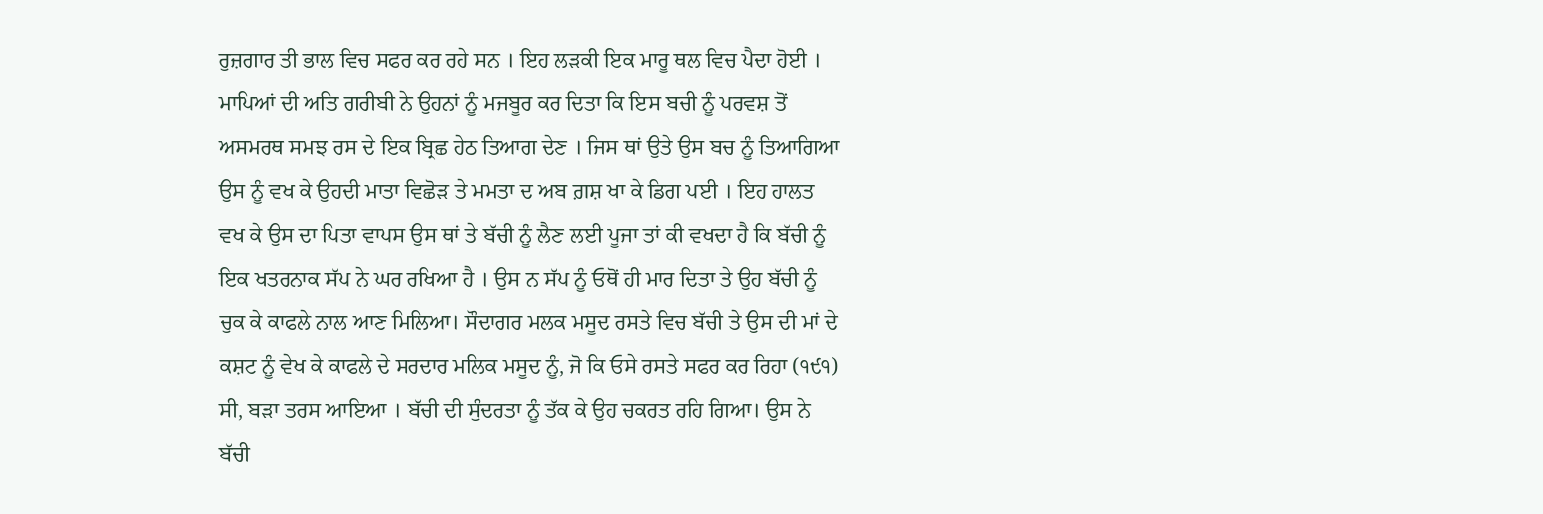ਰੁਜ਼ਗਾਰ ਤੀ ਭਾਲ ਵਿਚ ਸਫਰ ਕਰ ਰਹੇ ਸਨ । ਇਹ ਲੜਕੀ ਇਕ ਮਾਰੂ ਥਲ ਵਿਚ ਪੈਦਾ ਹੋਈ । ਮਾਪਿਆਂ ਦੀ ਅਤਿ ਗਰੀਬੀ ਨੇ ਉਹਨਾਂ ਨੂੰ ਮਜਬੂਰ ਕਰ ਦਿਤਾ ਕਿ ਇਸ ਬਚੀ ਨੂੰ ਪਰਵਸ਼ ਤੋਂ ਅਸਮਰਥ ਸਮਝ ਰਸ ਦੇ ਇਕ ਬ੍ਰਿਛ ਹੇਠ ਤਿਆਗ ਦੇਣ । ਜਿਸ ਥਾਂ ਉਤੇ ਉਸ ਬਚ ਨੂੰ ਤਿਆਗਿਆ ਉਸ ਨੂੰ ਵਖ ਕੇ ਉਹਦੀ ਮਾਤਾ ਵਿਛੋੜ ਤੇ ਮਮਤਾ ਦ ਅਬ ਗ਼ਸ਼ ਖਾ ਕੇ ਡਿਗ ਪਈ । ਇਹ ਹਾਲਤ ਵਖ ਕੇ ਉਸ ਦਾ ਪਿਤਾ ਵਾਪਸ ਉਸ ਥਾਂ ਤੇ ਬੱਚੀ ਨੂੰ ਲੈਣ ਲਈ ਪੂਜਾ ਤਾਂ ਕੀ ਵਖਦਾ ਹੈ ਕਿ ਬੱਚੀ ਨੂੰ ਇਕ ਖਤਰਨਾਕ ਸੱਪ ਨੇ ਘਰ ਰਖਿਆ ਹੈ । ਉਸ ਨ ਸੱਪ ਨੂੰ ਓਥੋਂ ਹੀ ਮਾਰ ਦਿਤਾ ਤੇ ਉਹ ਬੱਚੀ ਨੂੰ ਚੁਕ ਕੇ ਕਾਫਲੇ ਨਾਲ ਆਣ ਮਿਲਿਆ। ਸੌਦਾਗਰ ਮਲਕ ਮਸੂਦ ਰਸਤੇ ਵਿਚ ਬੱਚੀ ਤੇ ਉਸ ਦੀ ਮਾਂ ਦੇ ਕਸ਼ਟ ਨੂੰ ਵੇਖ ਕੇ ਕਾਫਲੇ ਦੇ ਸਰਦਾਰ ਮਲਿਕ ਮਸੂਦ ਨੂੰ, ਜੋ ਕਿ ਓਸੇ ਰਸਤੇ ਸਫਰ ਕਰ ਰਿਹਾ (੧੯੧) ਸੀ, ਬੜਾ ਤਰਸ ਆਇਆ । ਬੱਚੀ ਦੀ ਸੁੰਦਰਤਾ ਨੂੰ ਤੱਕ ਕੇ ਉਹ ਚਕਰਤ ਰਹਿ ਗਿਆ। ਉਸ ਨੇ ਬੱਚੀ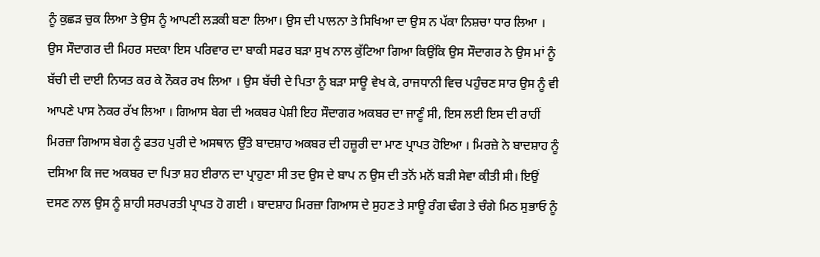ਨੂੰ ਕੁਛੜ ਚੁਕ ਲਿਆ ਤੇ ਉਸ ਨੂੰ ਆਪਣੀ ਲੜਕੀ ਬਣਾ ਲਿਆ। ਉਸ ਦੀ ਪਾਲਨਾ ਤੇ ਸਿਖਿਆ ਦਾ ਉਸ ਨ ਪੱਕਾ ਨਿਸ਼ਚਾ ਧਾਰ ਲਿਆ । ਉਸ ਸੌਦਾਗਰ ਦੀ ਮਿਹਰ ਸਦਕਾ ਇਸ ਪਰਿਵਾਰ ਦਾ ਬਾਕੀ ਸਫਰ ਬੜਾ ਸੁਖ ਨਾਲ ਕੁੱਟਿਆ ਗਿਆ ਕਿਉਂਕਿ ਉਸ ਸੌਦਾਗਰ ਨੇ ਉਸ ਮਾਂ ਨੂੰ ਬੱਚੀ ਦੀ ਦਾਈ ਨਿਯਤ ਕਰ ਕੇ ਨੌਕਰ ਰਖ ਲਿਆ । ਉਸ ਬੱਚੀ ਦੇ ਪਿਤਾ ਨੂੰ ਬੜਾ ਸਾਊ ਵੇਖ ਕੇ, ਰਾਜਧਾਨੀ ਵਿਚ ਪਹੁੰਚਣ ਸਾਰ ਉਸ ਨੂੰ ਵੀ ਆਪਣੇ ਪਾਸ ਨੋਕਰ ਰੱਖ ਲਿਆ । ਗਿਆਸ ਬੇਗ ਦੀ ਅਕਬਰ ਪੇਸ਼ੀ ਇਹ ਸੌਦਾਗਰ ਅਕਬਰ ਦਾ ਜਾਣੂੰ ਸੀ, ਇਸ ਲਈ ਇਸ ਦੀ ਰਾਹੀਂ ਮਿਰਜ਼ਾ ਗਿਆਸ ਬੇਗ ਨੂੰ ਫਤਹ ਪੁਰੀ ਦੇ ਅਸਥਾਨ ਉੱਤੇ ਬਾਦਸ਼ਾਹ ਅਕਬਰ ਦੀ ਹਜ਼ੂਰੀ ਦਾ ਮਾਣ ਪ੍ਰਾਪਤ ਹੋਇਆ । ਮਿਰਜ਼ੇ ਨੇ ਬਾਦਸ਼ਾਹ ਨੂੰ ਦਸਿਆ ਕਿ ਜਦ ਅਕਬਰ ਦਾ ਪਿਤਾ ਸ਼ਹ ਈਰਾਨ ਦਾ ਪ੍ਰਾਹੁਣਾ ਸੀ ਤਦ ਉਸ ਦੇ ਬਾਪ ਨ ਉਸ ਦੀ ਤਨੋਂ ਮਨੋਂ ਬੜੀ ਸੇਵਾ ਕੀਤੀ ਸੀ। ਇਉਂ ਦਸਣ ਨਾਲ ਉਸ ਨੂੰ ਸ਼ਾਹੀ ਸਰਪਰਤੀ ਪ੍ਰਾਪਤ ਹੋ ਗਈ । ਬਾਦਸ਼ਾਹ ਮਿਰਜ਼ਾ ਗਿਆਸ ਦੇ ਸੁਹਣ ਤੇ ਸਾਊ ਰੰਗ ਢੰਗ ਤੇ ਚੰਗੇ ਮਿਠ ਸੁਭਾਓ ਨੂੰ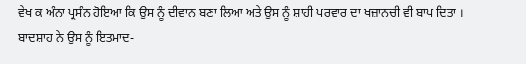ਵੇਖ ਕ ਅੰਨਾ ਪ੍ਰਸੰਨ ਹੋਇਆ ਕਿ ਉਸ ਨੂੰ ਦੀਵਾਨ ਬਣਾ ਲਿਆ ਅਤੇ ਉਸ ਨੂੰ ਸ਼ਾਹੀ ਪਰਵਾਰ ਦਾ ਖਜ਼ਾਨਚੀ ਵੀ ਬਾਪ ਦਿਤਾ । ਬਾਦਸ਼ਾਹ ਨੇ ਉਸ ਨੂੰ ਇਤਮਾਦ-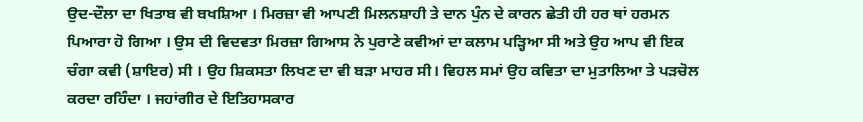ਉਦ-ਦੌਲਾ ਦਾ ਖਿਤਾਬ ਵੀ ਬਖਸ਼ਿਆ । ਮਿਰਜ਼ਾ ਵੀ ਆਪਣੀ ਮਿਲਨਸ਼ਾਹੀ ਤੇ ਦਾਨ ਪੁੰਨ ਦੇ ਕਾਰਨ ਛੇਤੀ ਹੀ ਹਰ ਥਾਂ ਹਰਮਨ ਪਿਆਰਾ ਹੋ ਗਿਆ । ਉਸ ਦੀ ਵਿਦਵਤਾ ਮਿਰਜ਼ਾ ਗਿਆਸ ਨੇ ਪੁਰਾਣੇ ਕਵੀਆਂ ਦਾ ਕਲਾਮ ਪੜ੍ਹਿਆ ਸੀ ਅਤੇ ਉਹ ਆਪ ਵੀ ਇਕ ਚੰਗਾ ਕਵੀ (ਸ਼ਾਇਰ) ਸੀ । ਉਹ ਸ਼ਿਕਸਤਾ ਲਿਖਣ ਦਾ ਵੀ ਬੜਾ ਮਾਹਰ ਸੀ। ਵਿਹਲ ਸਮਾਂ ਉਹ ਕਵਿਤਾ ਦਾ ਮੁਤਾਲਿਆ ਤੇ ਪੜਚੋਲ ਕਰਦਾ ਰਹਿੰਦਾ । ਜਹਾਂਗੀਰ ਦੇ ਇਤਿਹਾਸਕਾਰ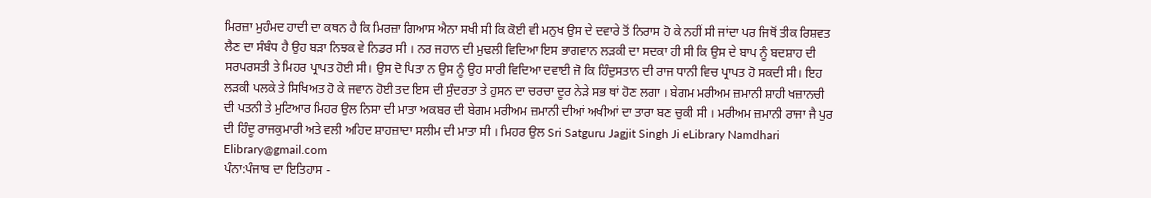ਮਿਰਜ਼ਾ ਮੁਹੰਮਦ ਹਾਦੀ ਦਾ ਕਥਨ ਹੈ ਕਿ ਮਿਰਜ਼ਾ ਗਿਆਸ ਐਨਾ ਸਖੀ ਸੀ ਕਿ ਕੋਈ ਵੀ ਮਨੁਖ ਉਸ ਦੇ ਦਵਾਰੇ ਤੋਂ ਨਿਰਾਸ ਹੋ ਕੇ ਨਹੀਂ ਸੀ ਜਾਂਦਾ ਪਰ ਜਿਥੋਂ ਤੀਕ ਰਿਸ਼ਵਤ ਲੈਣ ਦਾ ਸੰਬੰਧ ਹੈ ਉਹ ਬੜਾ ਨਿਝਕ ਵੇ ਨਿਡਰ ਸੀ । ਨਰ ਜਹਾਨ ਦੀ ਮੁਢਲੀ ਵਿਦਿਆ ਇਸ ਭਾਗਵਾਨ ਲੜਕੀ ਦਾ ਸਦਕਾ ਹੀ ਸੀ ਕਿ ਉਸ ਦੇ ਬਾਪ ਨੂੰ ਬਦਸ਼ਾਹ ਦੀ ਸਰਪਰਸਤੀ ਤੇ ਮਿਹਰ ਪ੍ਰਾਪਤ ਹੋਈ ਸੀ। ਉਸ ਦੋ ਪਿਤਾ ਨ ਉਸ ਨੂੰ ਉਹ ਸਾਰੀ ਵਿਦਿਆ ਦਵਾਈ ਜੋ ਕਿ ਹਿੰਦੁਸਤਾਨ ਦੀ ਰਾਜ ਧਾਨੀ ਵਿਚ ਪ੍ਰਾਪਤ ਹੋ ਸਕਦੀ ਸੀ। ਇਹ ਲੜਕੀ ਪਲਕੇ ਤੇ ਸਿਖਿਅਤ ਹੋ ਕੇ ਜਵਾਨ ਹੋਈ ਤਦ ਇਸ ਦੀ ਸੁੰਦਰਤਾ ਤੇ ਹੁਸਨ ਦਾ ਚਰਚਾ ਦੂਰ ਨੇੜੇ ਸਭ ਥਾਂ ਹੋਣ ਲਗਾ । ਬੇਗਮ ਮਰੀਅਮ ਜ਼ਮਾਨੀ ਸ਼ਾਹੀ ਖਜ਼ਾਨਚੀ ਦੀ ਪਤਨੀ ਤੇ ਮੁਟਿਆਰ ਮਿਹਰ ਉਲ ਨਿਸਾ ਦੀ ਮਾਤਾ ਅਕਬਰ ਦੀ ਬੇਗਮ ਮਰੀਅਮ ਜ਼ਮਾਨੀ ਦੀਆਂ ਅਖੀਆਂ ਦਾ ਤਾਰਾ ਬਣ ਚੁਕੀ ਸੀ । ਮਰੀਅਮ ਜ਼ਮਾਨੀ ਰਾਜਾ ਜੈ ਪੁਰ ਦੀ ਹਿੰਦੂ ਰਾਜਕੁਮਾਰੀ ਅਤੇ ਵਲੀ ਅਹਿਦ ਸ਼ਾਹਜ਼ਾਦਾ ਸਲੀਮ ਦੀ ਮਾਤਾ ਸੀ । ਮਿਹਰ ਉਲ Sri Satguru Jagjit Singh Ji eLibrary Namdhari Elibrary@gmail.com
ਪੰਨਾ:ਪੰਜਾਬ ਦਾ ਇਤਿਹਾਸ -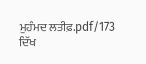ਮੁਹੰਮਦ ਲਤੀਫ਼.pdf/173
ਦਿੱਖ